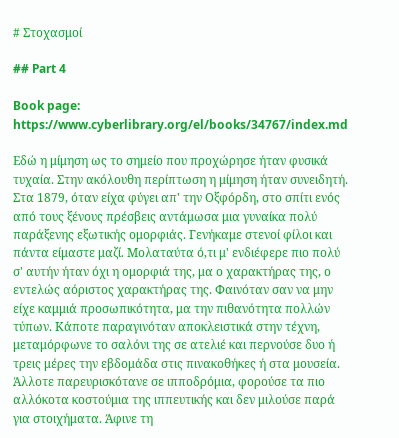# Στοχασμοί

## Part 4

Book page: https://www.cyberlibrary.org/el/books/34767/index.md

Εδώ η μίμηση ως το σημείο που προχώρησε ήταν φυσικά τυχαία. Στην ακόλουθη περίπτωση η μίμηση ήταν συνειδητή. Στα 1879, όταν είχα φύγει απ' την Οξφόρδη, στο σπίτι ενός από τους ξένους πρέσβεις αντάμωσα μια γυναίκα πολύ παράξενης εξωτικής ομορφιάς. Γενήκαμε στενοί φίλοι και πάντα είμαστε μαζί. Μολαταύτα ό,τι μ' ενδιέφερε πιο πολύ σ' αυτήν ήταν όχι η ομορφιά της, μα ο χαρακτήρας της, ο εντελώς αόριστος χαρακτήρας της. Φαινόταν σαν να μην είχε καμμιά προσωπικότητα, μα την πιθανότητα πολλών τύπων. Κάποτε παραγινόταν αποκλειστικά στην τέχνη, μεταμόρφωνε το σαλόνι της σε ατελιέ και περνούσε δυο ή τρεις μέρες την εβδομάδα στις πινακοθήκες ή στα μουσεία. Άλλοτε παρευρισκότανε σε ιπποδρόμια, φορούσε τα πιο αλλόκοτα κοστούμια της ιππευτικής και δεν μιλούσε παρά για στοιχήματα. Άφινε τη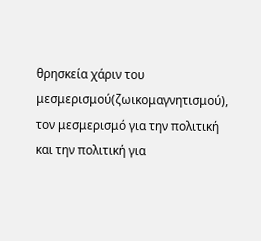θρησκεία χάριν του μεσμερισμού(ζωικομαγνητισμού), τον μεσμερισμό για την πολιτική και την πολιτική για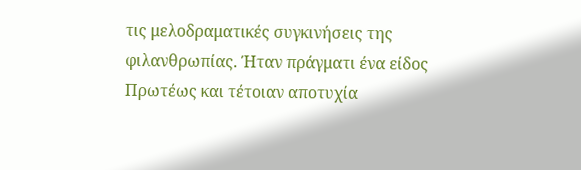τις μελοδραματικές συγκινήσεις της φιλανθρωπίας. Ήταν πράγματι ένα είδος Πρωτέως και τέτοιαν αποτυχία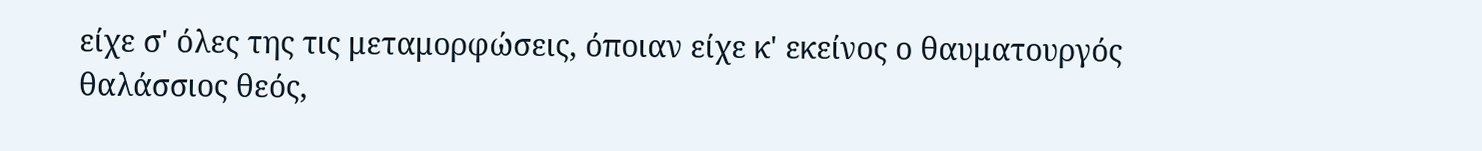είχε σ' όλες της τις μεταμορφώσεις, όποιαν είχε κ' εκείνος ο θαυματουργός θαλάσσιος θεός,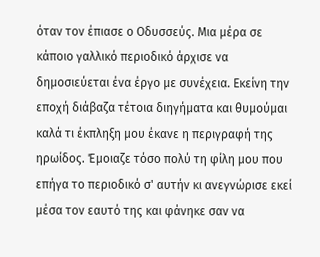όταν τον έπιασε ο Οδυσσεύς. Μια μέρα σε κάποιο γαλλικό περιοδικό άρχισε να δημοσιεύεται ένα έργο με συνέχεια. Εκείνη την εποχή διάβαζα τέτοια διηγήματα και θυμούμαι καλά τι έκπληξη μου έκανε η περιγραφή της ηρωίδος. Έμοιαζε τόσο πολύ τη φίλη μου που επήγα το περιοδικό σ' αυτήν κι ανεγνώρισε εκεί μέσα τον εαυτό της και φάνηκε σαν να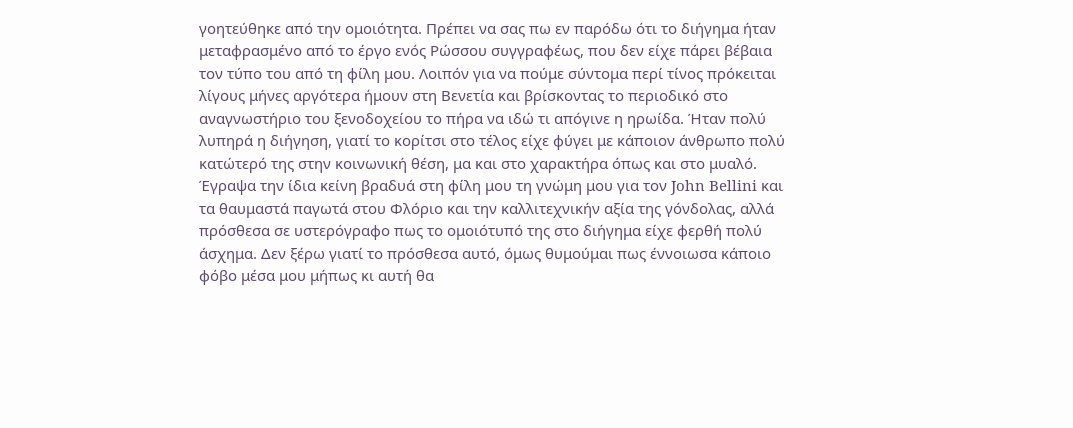γοητεύθηκε από την ομοιότητα. Πρέπει να σας πω εν παρόδω ότι το διήγημα ήταν μεταφρασμένο από το έργο ενός Ρώσσου συγγραφέως, που δεν είχε πάρει βέβαια τον τύπο του από τη φίλη μου. Λοιπόν για να πούμε σύντομα περί τίνος πρόκειται λίγους μήνες αργότερα ήμουν στη Βενετία και βρίσκοντας το περιοδικό στο αναγνωστήριο του ξενοδοχείου το πήρα να ιδώ τι απόγινε η ηρωίδα. Ήταν πολύ λυπηρά η διήγηση, γιατί το κορίτσι στο τέλος είχε φύγει με κάποιον άνθρωπο πολύ κατώτερό της στην κοινωνική θέση, μα και στο χαρακτήρα όπως και στο μυαλό. Έγραψα την ίδια κείνη βραδυά στη φίλη μου τη γνώμη μου για τον John Bellini και τα θαυμαστά παγωτά στου Φλόριο και την καλλιτεχνικήν αξία της γόνδολας, αλλά πρόσθεσα σε υστερόγραφο πως το ομοιότυπό της στο διήγημα είχε φερθή πολύ άσχημα. Δεν ξέρω γιατί το πρόσθεσα αυτό, όμως θυμούμαι πως έννοιωσα κάποιο φόβο μέσα μου μήπως κι αυτή θα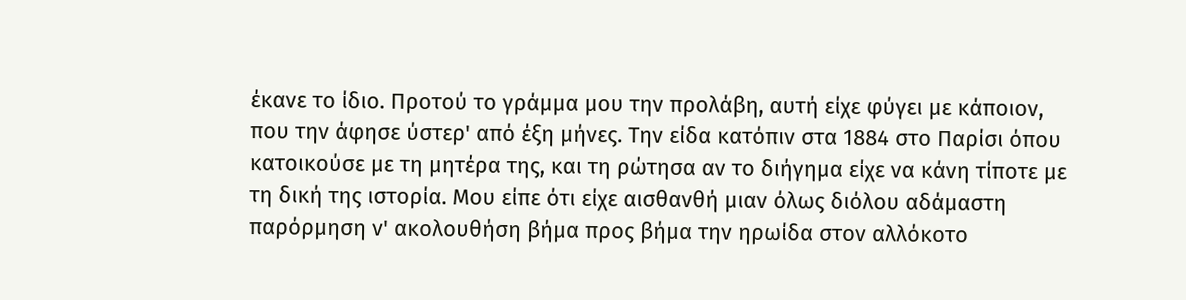έκανε το ίδιο. Προτού το γράμμα μου την προλάβη, αυτή είχε φύγει με κάποιον, που την άφησε ύστερ' από έξη μήνες. Την είδα κατόπιν στα 1884 στο Παρίσι όπου κατοικούσε με τη μητέρα της, και τη ρώτησα αν το διήγημα είχε να κάνη τίποτε με τη δική της ιστορία. Μου είπε ότι είχε αισθανθή μιαν όλως διόλου αδάμαστη παρόρμηση ν' ακολουθήση βήμα προς βήμα την ηρωίδα στον αλλόκοτο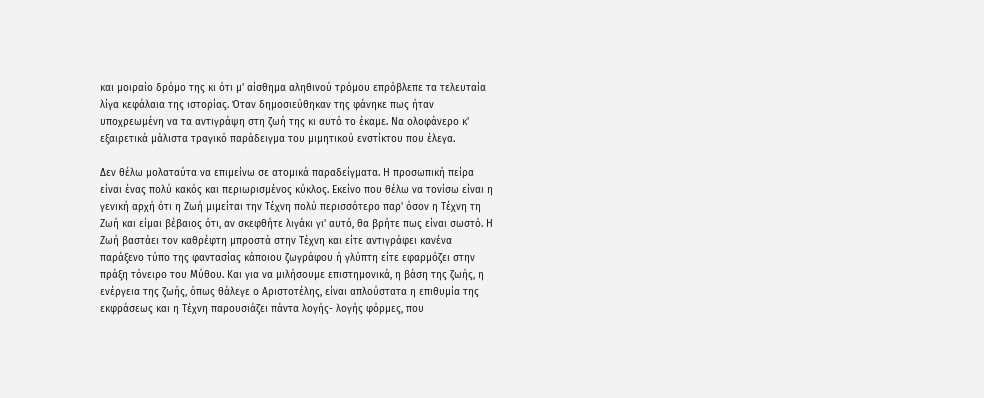και μοιραίο δρόμο της κι ότι μ' αίσθημα αληθινού τρόμου επρόβλεπε τα τελευταία λίγα κεφάλαια της ιστορίας. Όταν δημοσιεύθηκαν της φάνηκε πως ήταν υποχρεωμένη να τα αντιγράψη στη ζωή της κι αυτό το έκαμε. Να ολοφάνερο κ' εξαιρετικά μάλιστα τραγικό παράδειγμα του μιμητικού ενστίκτου που έλεγα.

Δεν θέλω μολαταύτα να επιμείνω σε ατομικά παραδείγματα. Η προσωπική πείρα είναι ένας πολύ κακός και περιωρισμένος κύκλος. Εκείνο που θέλω να τονίσω είναι η γενική αρχή ότι η Ζωή μιμείται την Τέχνη πολύ περισσότερο παρ' όσον η Τέχνη τη Ζωή και είμαι βέβαιος ότι, αν σκεφθήτε λιγάκι γι' αυτό, θα βρήτε πως είναι σωστό. Η Ζωή βαστάει τον καθρέφτη μπροστά στην Τέχνη και είτε αντιγράφει κανένα παράξενο τύπο της φαντασίας κάποιου ζωγράφου ή γλύπτη είτε εφαρμόζει στην πράξη τόνειρο του Μύθου. Και για να μιλήσουμε επιστημονικά, η βάση της ζωής, η ενέργεια της ζωής, όπως θάλεγε ο Αριστοτέλης, είναι απλούστατα η επιθυμία της εκφράσεως και η Τέχνη παρουσιάζει πάντα λογής- λογής φόρμες, που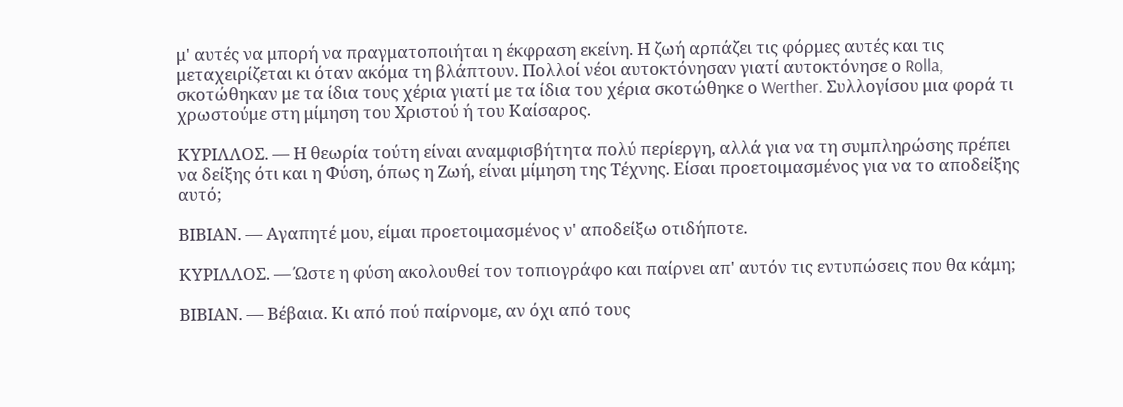μ' αυτές να μπορή να πραγματοποιήται η έκφραση εκείνη. Η ζωή αρπάζει τις φόρμες αυτές και τις μεταχειρίζεται κι όταν ακόμα τη βλάπτουν. Πολλοί νέοι αυτοκτόνησαν γιατί αυτοκτόνησε ο Rolla, σκοτώθηκαν με τα ίδια τους χέρια γιατί με τα ίδια του χέρια σκοτώθηκε ο Werther. Συλλογίσου μια φορά τι χρωστούμε στη μίμηση του Χριστού ή του Καίσαρος.

ΚΥΡΙΛΛΟΣ. — Η θεωρία τούτη είναι αναμφισβήτητα πολύ περίεργη, αλλά για να τη συμπληρώσης πρέπει να δείξης ότι και η Φύση, όπως η Ζωή, είναι μίμηση της Τέχνης. Είσαι προετοιμασμένος για να το αποδείξης αυτό;

ΒΙΒΙΑΝ. — Αγαπητέ μου, είμαι προετοιμασμένος ν' αποδείξω οτιδήποτε.

ΚΥΡΙΛΛΟΣ. — Ώστε η φύση ακολουθεί τον τοπιογράφο και παίρνει απ' αυτόν τις εντυπώσεις που θα κάμη;

ΒΙΒΙΑΝ. — Βέβαια. Κι από πού παίρνομε, αν όχι από τους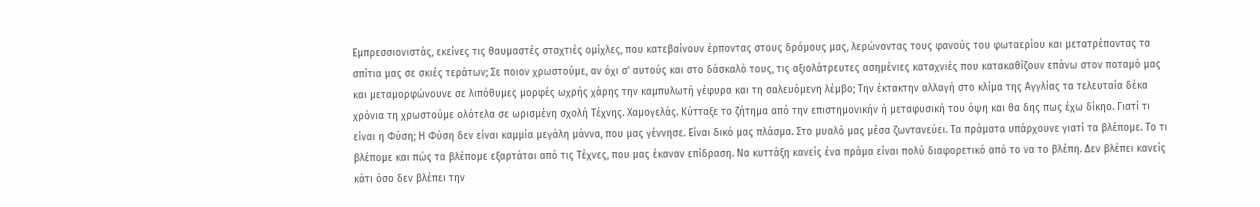Εμπρεσσιονιστάς, εκείνες τις θαυμαστές σταχτιές ομίχλες, που κατεβαίνουν έρποντας στους δρόμους μας, λερώνοντας τους φανούς του φωταερίου και μετατρέποντας τα σπίτια μας σε σκιές τεράτων; Σε ποιον χρωστούμε, αν όχι σ' αυτούς και στο δάσκαλό τους, τις αξιολάτρευτες ασημένιες καταχνιές που κατακαθίζουν επάνω στον ποταμό μας και μεταμορφώνουνε σε λιπόθυμες μορφές ωχρής χάρης την καμπυλωτή γέφυρα και τη σαλευόμενη λέμβο; Την έκτακτην αλλαγή στο κλίμα της Αγγλίας τα τελευταία δέκα χρόνια τη χρωστούμε ολότελα σε ωρισμένη σχολή Τέχνης. Χαμογελάς. Κύτταξε το ζήτημα από την επιστημονικήν ή μεταφυσική του όψη και θα δης πως έχω δίκηο. Γιατί τι είναι η Φύση; Η Φύση δεν είναι καμμία μεγάλη μάννα, που μας γέννησε. Είναι δικό μας πλάσμα. Στο μυαλό μας μέσα ζωντανεύει. Τα πράματα υπάρχουνε γιατί τα βλέπομε. Το τι βλέπομε και πώς τα βλέπομε εξαρτάται από τις Τέχνες, που μας έκαναν επίδραση. Να κυττάξη κανείς ένα πράμα είναι πολύ διαφορετικό από το να το βλέπη. Δεν βλέπει κανείς κάτι όσο δεν βλέπει την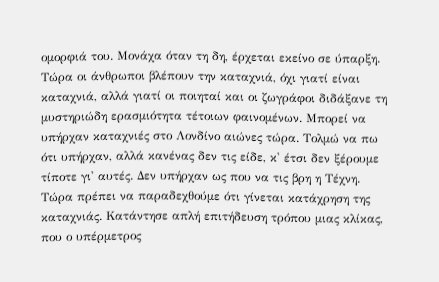ομορφιά του. Μονάχα όταν τη δη, έρχεται εκείνο σε ύπαρξη. Τώρα οι άνθρωποι βλέπουν την καταχνιά, όχι γιατί είναι καταχνιά, αλλά γιατί οι ποιηταί και οι ζωγράφοι διδάξανε τη μυστηριώδη ερασμιότητα τέτοιων φαινομένων. Μπορεί να υπήρχαν καταχνιές στο Λονδίνο αιώνες τώρα. Τολμώ να πω ότι υπήρχαν, αλλά κανένας δεν τις είδε, κ' έτσι δεν ξέρουμε τίποτε γι' αυτές. Δεν υπήρχαν ως που να τις βρη η Τέχνη. Τώρα πρέπει να παραδεχθούμε ότι γίνεται κατάχρηση της καταχνιάς. Κατάντησε απλή επιτήδευση τρόπου μιας κλίκας, που ο υπέρμετρος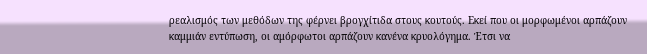ρεαλισμός των μεθόδων της φέρνει βρογχίτιδα στους κουτούς. Εκεί που οι μορφωμένοι αρπάζουν καμμιάν εντύπωση, οι αμόρφωτοι αρπάζουν κανένα κρυολόγημα. Έτσι να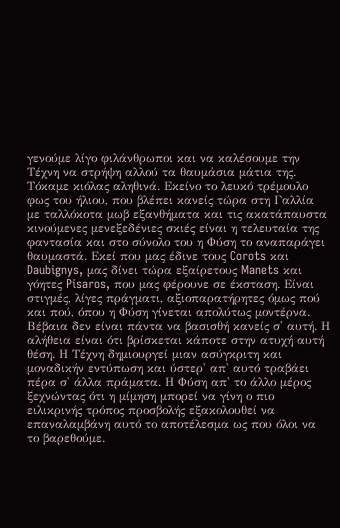γενούμε λίγο φιλάνθρωποι και να καλέσουμε την Τέχνη να στρήψη αλλού τα θαυμάσια μάτια της. Τόκαμε κιόλας αληθινά. Εκείνο το λευκό τρέμουλο φως του ήλιου, που βλέπει κανείς τώρα στη Γαλλία με ταλλόκοτα μωβ εξανθήματα και τις ακατάπαυστα κινούμενες μενεξεδένιες σκιές είναι η τελευταία της φαντασία και στο σύνολο του η Φύση το αναπαράγει θαυμαστά. Εκεί που μας έδινε τους Corots και Daubignys, μας δίνει τώρα εξαίρετους Manets και γόητες Pisaros, που μας φέρουνε σε έκσταση. Είναι στιγμές, λίγες πράγματι, αξιοπαρατήρητες όμως πού και πού, όπου η Φύση γίνεται απολύτως μοντέρνα. Βέβαια δεν είναι πάντα να βασισθή κανείς σ' αυτή. Η αλήθεια είναι ότι βρίσκεται κάποτε στην ατυχή αυτή θέση. Η Τέχνη δημιουργεί μιαν ασύγκριτη και μοναδικήν εντύπωση και ύστερ' απ' αυτό τραβάει πέρα σ' άλλα πράματα. Η Φύση απ' το άλλο μέρος ξεχνώντας ότι η μίμηση μπορεί να γίνη ο πιο ειλικρινής τρόπος προσβολής εξακολουθεί να επαναλαμβάνη αυτό το αποτέλεσμα ως που όλοι να το βαρεθούμε.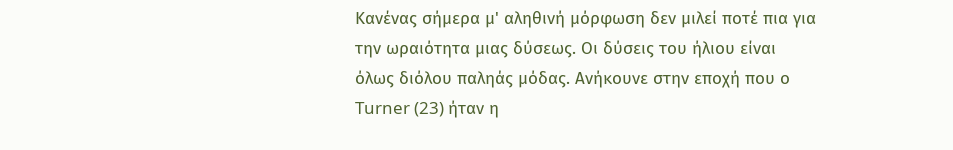Κανένας σήμερα μ' αληθινή μόρφωση δεν μιλεί ποτέ πια για την ωραιότητα μιας δύσεως. Οι δύσεις του ήλιου είναι όλως διόλου παληάς μόδας. Ανήκουνε στην εποχή που ο Turner (23) ήταν η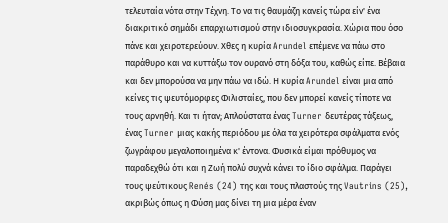τελευταία νότα στην Τέχνη. Το να τις θαυμάζη κανείς τώρα είν' ένα διακριτικό σημάδι επαρχιωτισμού στην ιδιοσυγκρασία. Χώρια που όσο πάνε και χειροτερεύουν. Χθες η κυρία Arundel επέμενε να πάω στο παράθυρο και να κυττάξω τον ουρανό στη δόξα του, καθώς είπε. Βέβαια και δεν μπορούσα να μην πάω να ιδώ. Η κυρία Arundel είναι μια από κείνες τις ψευτόμορφες Φιλισταίες, που δεν μπορεί κανείς τίποτε να τους αρνηθή. Και τι ήταν; Απλούστατα ένας Turner δευτέρας τάξεως, ένας Turner μιας κακής περιόδου με όλα τα χειρότερα σφάλματα ενός ζωγράφου μεγαλοποιημένα κ' έντονα. Φυσικά είμαι πρόθυμος να παραδεχθώ ότι και η Ζωή πολύ συχνά κάνει το ίδιο σφάλμα. Παράγει τους ψεύτικους Renés (24) της και τους πλαστούς της Vautrins (25), ακριβώς όπως η Φύση μας δίνει τη μια μέρα έναν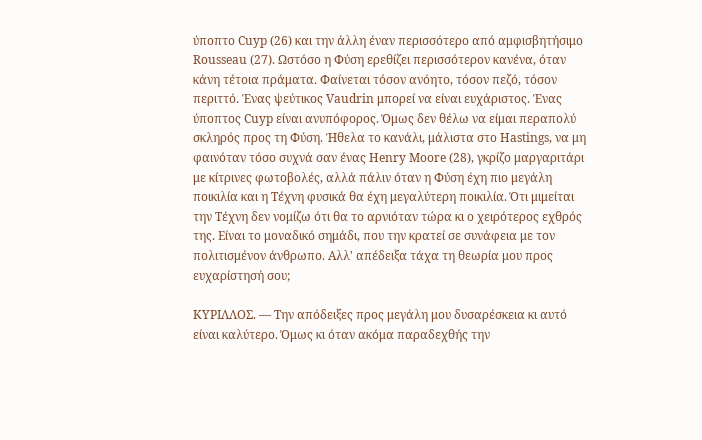ύποπτο Cuyp (26) και την άλλη έναν περισσότερο από αμφισβητήσιμο Rousseau (27). Ωστόσο η Φύση ερεθίζει περισσότερον κανένα, όταν κάνη τέτοια πράματα. Φαίνεται τόσον ανόητο, τόσον πεζό, τόσον περιττό. Ένας ψεύτικος Vaudrin μπορεί να είναι ευχάριστος. Ένας ύποπτος Cuyp είναι ανυπόφορος. Όμως δεν θέλω να είμαι περαπολύ σκληρός προς τη Φύση. Ήθελα το κανάλι, μάλιστα στο Hastings, να μη φαινόταν τόσο συχνά σαν ένας Henry Moore (28), γκρίζο μαργαριτάρι με κίτρινες φωτοβολές, αλλά πάλιν όταν η Φύση έχη πιο μεγάλη ποικιλία και η Τέχνη φυσικά θα έχη μεγαλύτερη ποικιλία. Ότι μιμείται την Τέχνη δεν νομίζω ότι θα το αρνιόταν τώρα κι ο χειρότερος εχθρός της. Είναι το μοναδικό σημάδι, που την κρατεί σε συνάφεια με τον πολιτισμένον άνθρωπο. Aλλ' απέδειξα τάχα τη θεωρία μου προς ευχαρίστησή σου;

ΚΥΡΙΛΛΟΣ. — Την απόδειξες προς μεγάλη μου δυσαρέσκεια κι αυτό είναι καλύτερο. Όμως κι όταν ακόμα παραδεχθής την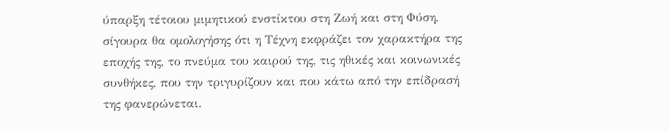ύπαρξη τέτοιου μιμητικού ενστίκτου στη Ζωή και στη Φύση, σίγουρα θα ομολογήσης ότι η Τέχνη εκφράζει τον χαρακτήρα της εποχής της, το πνεύμα του καιρού της, τις ηθικές και κοινωνικές συνθήκες, που την τριγυρίζουν και που κάτω από την επίδρασή της φανερώνεται.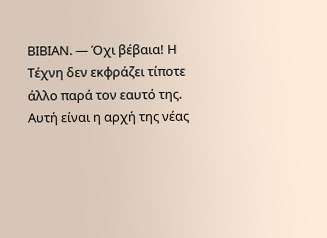ΒΙΒΙΑΝ. — Όχι βέβαια! Η Τέχνη δεν εκφράζει τίποτε άλλο παρά τον εαυτό της. Αυτή είναι η αρχή της νέας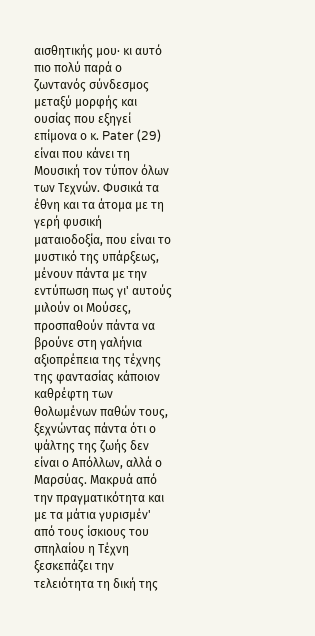αισθητικής μου· κι αυτό πιο πολύ παρά ο ζωντανός σύνδεσμος μεταξύ μορφής και ουσίας που εξηγεί επίμονα ο κ. Pater (29) είναι που κάνει τη Μουσική τον τύπον όλων των Τεχνών. Φυσικά τα έθνη και τα άτομα με τη γερή φυσική ματαιοδοξία, που είναι το μυστικό της υπάρξεως, μένουν πάντα με την εντύπωση πως γι' αυτούς μιλούν οι Μούσες, προσπαθούν πάντα να βρούνε στη γαλήνια αξιοπρέπεια της τέχνης της φαντασίας κάποιον καθρέφτη των θολωμένων παθών τους, ξεχνώντας πάντα ότι ο ψάλτης της ζωής δεν είναι ο Απόλλων, αλλά ο Μαρσύας. Μακρυά από την πραγματικότητα και με τα μάτια γυρισμέν' από τους ίσκιους του σπηλαίου η Τέχνη ξεσκεπάζει την τελειότητα τη δική της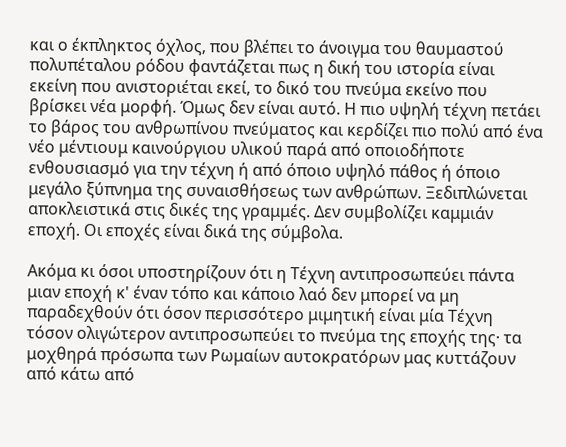και ο έκπληκτος όχλος, που βλέπει το άνοιγμα του θαυμαστού πολυπέταλου ρόδου φαντάζεται πως η δική του ιστορία είναι εκείνη που ανιστοριέται εκεί, το δικό του πνεύμα εκείνο που βρίσκει νέα μορφή. Όμως δεν είναι αυτό. Η πιο υψηλή τέχνη πετάει το βάρος του ανθρωπίνου πνεύματος και κερδίζει πιο πολύ από ένα νέο μέντιουμ καινούργιου υλικού παρά από οποιοδήποτε ενθουσιασμό για την τέχνη ή από όποιο υψηλό πάθος ή όποιο μεγάλο ξύπνημα της συναισθήσεως των ανθρώπων. Ξεδιπλώνεται αποκλειστικά στις δικές της γραμμές. Δεν συμβολίζει καμμιάν εποχή. Οι εποχές είναι δικά της σύμβολα.

Ακόμα κι όσοι υποστηρίζουν ότι η Τέχνη αντιπροσωπεύει πάντα μιαν εποχή κ' έναν τόπο και κάποιο λαό δεν μπορεί να μη παραδεχθούν ότι όσον περισσότερο μιμητική είναι μία Τέχνη τόσον ολιγώτερον αντιπροσωπεύει το πνεύμα της εποχής της· τα μοχθηρά πρόσωπα των Ρωμαίων αυτοκρατόρων μας κυττάζουν από κάτω από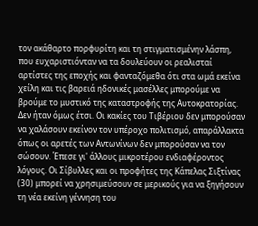τον ακάθαρτο πορφυρίτη και τη στιγματισμένην λάσπη, που ευχαριστιόνταν να τα δουλεύουν οι ρεαλισταί αρτίστες της εποχής και φανταζόμεθα ότι στα ωμά εκείνα χείλη και τις βαρειά ηδονικές μασέλλες μπορούμε να βρούμε το μυστικό της καταστροφής της Αυτοκρατορίας. Δεν ήταν όμως έτσι. Οι κακίες του Τιβέριου δεν μπορούσαν να χαλάσουν εκείνον τον υπέροχο πολιτισμό, απαράλλακτα όπως οι αρετές των Αντωνίνων δεν μπορούσαν να τον σώσουν. Έπεσε γι' άλλους μικροτέρου ενδιαφέροντος λόγους. Οι Σίβυλλες και οι προφήτες της Κάπελας Σιξτίνας (30) μπορεί να χρησιμεύσουν σε μερικούς για να ξηγήσουν τη νέα εκείνη γέννηση του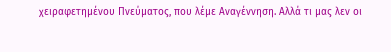χειραφετημένου Πνεύματος, που λέμε Αναγέννηση. Αλλά τι μας λεν οι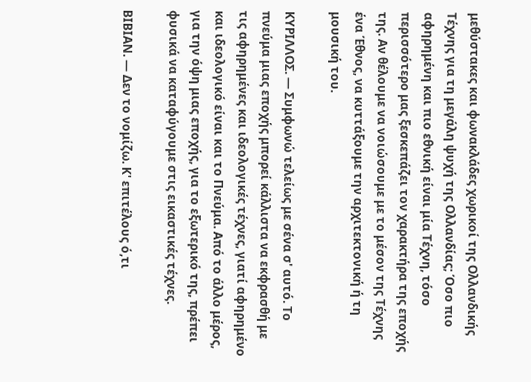μεθύστακες και φωνακλάδες χωρικοί της Ολλανδικής Τέχνης για τη μεγάλη ψυχή της Ολλανδίας; Όσο πιο αφηρημένη και πιο εθνική είναι μία Τέχνη, τόσο περισσότερο μας ξεσκεπάζει τον χαρακτήρα της εποχής της. Αν θέλουμε να νοιώσουμε με το μέσον της Τέχνης ένα Έθνος, να κυττάξουμε την αρχιτεκτονική ή τη μουσική του.

ΚΥΡΙΛΛΟΣ. — Συμφωνώ τελείως με σένα σ' αυτό. Το πνεύμα μιας εποχής μπορεί κάλλιστα να εκφρασθή με τις αφηρημένες και ιδεολογικές τέχνες, γιατί αφηρημένο και ιδεολογικό είναι και το Πνεύμα. Από το άλλο μέρος, για την όψη μιας εποχής, για το εξωτερικό της, πρέπει φυσικά να καταφύγουμε στις εικαστικές τέχνες.

ΒΙΒΙΑΝ. — Δεν το νομίζω. Κ' επιτέλους ό,τι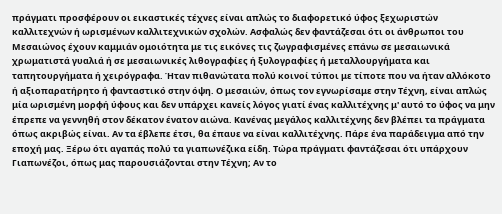πράγματι προσφέρουν οι εικαστικές τέχνες είναι απλώς το διαφορετικό ύφος ξεχωριστών καλλιτεχνών ή ωρισμένων καλλιτεχνικών σχολών. Ασφαλώς δεν φαντάζεσαι ότι οι άνθρωποι του Μεσαιώνος έχουν καμμιάν ομοιότητα με τις εικόνες τις ζωγραφισμένες επάνω σε μεσαιωνικά χρωματιστά γυαλιά ή σε μεσαιωνικές λιθογραφίες ή ξυλογραφίες ή μεταλλουργήματα και ταπητουργήματα ή χειρόγραφα. Ήταν πιθανώτατα πολύ κοινοί τύποι με τίποτε που να ήταν αλλόκοτο ή αξιοπαρατήρητο ή φανταστικό στην όψη. Ο μεσαιών, όπως τον εγνωρίσαμε στην Τέχνη, είναι απλώς μία ωρισμένη μορφή ύφους και δεν υπάρχει κανείς λόγος γιατί ένας καλλιτέχνης μ' αυτό το ύφος να μην έπρεπε να γεννηθή στον δέκατον ένατον αιώνα. Κανένας μεγάλος καλλιτέχνης δεν βλέπει τα πράγματα όπως ακριβώς είναι. Αν τα έβλεπε έτσι, θα έπαυε να είναι καλλιτέχνης. Πάρε ένα παράδειγμα από την εποχή μας. Ξέρω ότι αγαπάς πολύ τα γιαπωνέζικα είδη. Τώρα πράγματι φαντάζεσαι ότι υπάρχουν Γιαπωνέζοι, όπως μας παρουσιάζονται στην Τέχνη; Αν το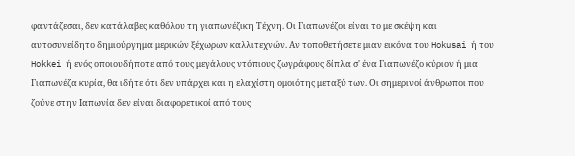φαντάζεσαι, δεν κατάλαβες καθόλου τη γιαπωνέζικη Τέχνη. Οι Γιαπωνέζοι είναι το με σκέψη και αυτοσυνείδητο δημιούργημα μερικών ξέχωρων καλλιτεχνών. Αν τοποθετήσετε μιαν εικόνα του Hokusai ή του Hokkei ή ενός οποιουδήποτε από τους μεγάλους ντόπιους ζωγράφους δίπλα σ' ένα Γιαπωνέζο κύριον ή μια Γιαπωνέζα κυρία, θα ιδήτε ότι δεν υπάρχει και η ελαχίστη ομοιότης μεταξύ των. Οι σημερινοί άνθρωποι που ζούνε στην Ιαπωνία δεν είναι διαφορετικοί από τους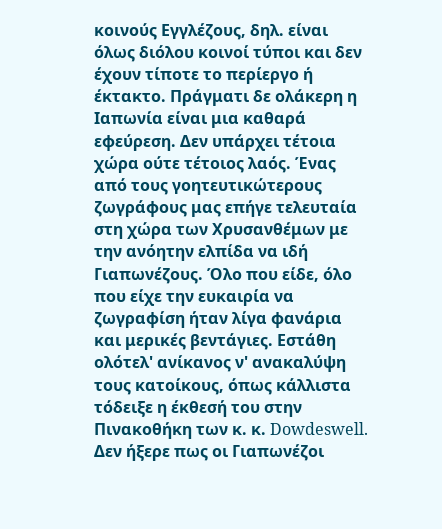κοινούς Εγγλέζους, δηλ. είναι όλως διόλου κοινοί τύποι και δεν έχουν τίποτε το περίεργο ή έκτακτο. Πράγματι δε ολάκερη η Ιαπωνία είναι μια καθαρά εφεύρεση. Δεν υπάρχει τέτοια χώρα ούτε τέτοιος λαός. Ένας από τους γοητευτικώτερους ζωγράφους μας επήγε τελευταία στη χώρα των Χρυσανθέμων με την ανόητην ελπίδα να ιδή Γιαπωνέζους. Όλο που είδε, όλο που είχε την ευκαιρία να ζωγραφίση ήταν λίγα φανάρια και μερικές βεντάγιες. Εστάθη ολότελ' ανίκανος ν' ανακαλύψη τους κατοίκους, όπως κάλλιστα τόδειξε η έκθεσή του στην Πινακοθήκη των κ. κ. Dowdeswell. Δεν ήξερε πως οι Γιαπωνέζοι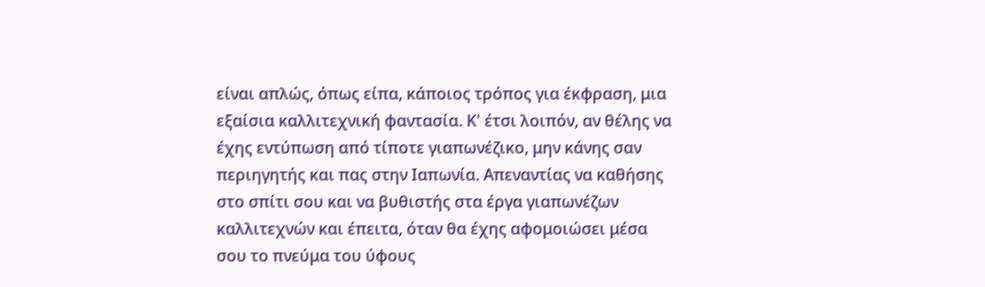είναι απλώς, όπως είπα, κάποιος τρόπος για έκφραση, μια εξαίσια καλλιτεχνική φαντασία. Κ' έτσι λοιπόν, αν θέλης να έχης εντύπωση από τίποτε γιαπωνέζικο, μην κάνης σαν περιηγητής και πας στην Ιαπωνία. Απεναντίας να καθήσης στο σπίτι σου και να βυθιστής στα έργα γιαπωνέζων καλλιτεχνών και έπειτα, όταν θα έχης αφομοιώσει μέσα σου το πνεύμα του ύφους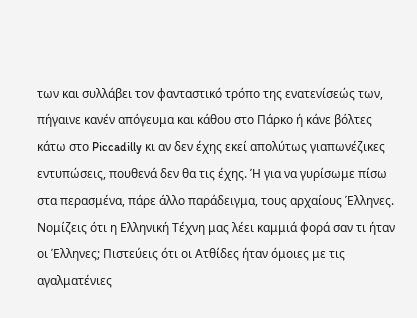των και συλλάβει τον φανταστικό τρόπο της ενατενίσεώς των, πήγαινε κανέν απόγευμα και κάθου στο Πάρκο ή κάνε βόλτες κάτω στο Piccadilly κι αν δεν έχης εκεί απολύτως γιαπωνέζικες εντυπώσεις, πουθενά δεν θα τις έχης. Ή για να γυρίσωμε πίσω στα περασμένα, πάρε άλλο παράδειγμα, τους αρχαίους Έλληνες. Νομίζεις ότι η Ελληνική Τέχνη μας λέει καμμιά φορά σαν τι ήταν οι Έλληνες; Πιστεύεις ότι οι Ατθίδες ήταν όμοιες με τις αγαλματένιες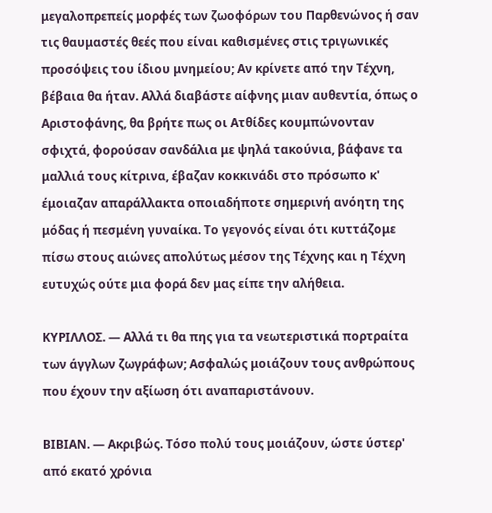μεγαλοπρεπείς μορφές των ζωοφόρων του Παρθενώνος ή σαν τις θαυμαστές θεές που είναι καθισμένες στις τριγωνικές προσόψεις του ίδιου μνημείου; Αν κρίνετε από την Τέχνη, βέβαια θα ήταν. Αλλά διαβάστε αίφνης μιαν αυθεντία, όπως ο Αριστοφάνης, θα βρήτε πως οι Ατθίδες κουμπώνονταν σφιχτά, φορούσαν σανδάλια με ψηλά τακούνια, βάφανε τα μαλλιά τους κίτρινα, έβαζαν κοκκινάδι στο πρόσωπο κ' έμοιαζαν απαράλλακτα οποιαδήποτε σημερινή ανόητη της μόδας ή πεσμένη γυναίκα. Το γεγονός είναι ότι κυττάζομε πίσω στους αιώνες απολύτως μέσον της Τέχνης και η Τέχνη ευτυχώς ούτε μια φορά δεν μας είπε την αλήθεια.

ΚΥΡΙΛΛΟΣ. — Αλλά τι θα πης για τα νεωτεριστικά πορτραίτα των άγγλων ζωγράφων; Ασφαλώς μοιάζουν τους ανθρώπους που έχουν την αξίωση ότι αναπαριστάνουν.

ΒΙΒΙΑΝ. — Ακριβώς. Τόσο πολύ τους μοιάζουν, ώστε ύστερ' από εκατό χρόνια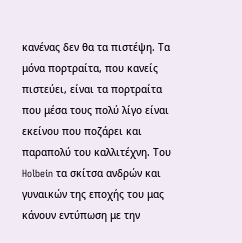κανένας δεν θα τα πιστέψη. Τα μόνα πορτραίτα, που κανείς πιστεύει, είναι τα πορτραίτα που μέσα τους πολύ λίγο είναι εκείνου που ποζάρει και παραπολύ του καλλιτέχνη. Του Holbein τα σκίτσα ανδρών και γυναικών της εποχής του μας κάνουν εντύπωση με την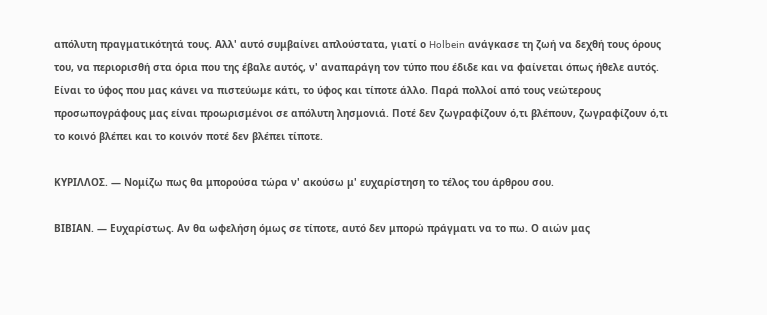απόλυτη πραγματικότητά τους. Αλλ' αυτό συμβαίνει απλούστατα, γιατί ο Holbein ανάγκασε τη ζωή να δεχθή τους όρους του, να περιορισθή στα όρια που της έβαλε αυτός, ν' αναπαράγη τον τύπο που έδιδε και να φαίνεται όπως ήθελε αυτός. Είναι το ύφος που μας κάνει να πιστεύωμε κάτι, το ύφος και τίποτε άλλο. Παρά πολλοί από τους νεώτερους προσωπογράφους μας είναι προωρισμένοι σε απόλυτη λησμονιά. Ποτέ δεν ζωγραφίζουν ό,τι βλέπουν, ζωγραφίζουν ό,τι το κοινό βλέπει και το κοινόν ποτέ δεν βλέπει τίποτε.

ΚΥΡΙΛΛΟΣ. — Νομίζω πως θα μπορούσα τώρα ν' ακούσω μ' ευχαρίστηση το τέλος του άρθρου σου.

ΒΙΒΙΑΝ. — Ευχαρίστως. Αν θα ωφελήση όμως σε τίποτε, αυτό δεν μπορώ πράγματι να το πω. Ο αιών μας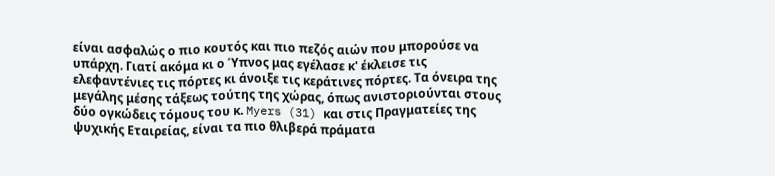είναι ασφαλώς ο πιο κουτός και πιο πεζός αιών που μπορούσε να υπάρχη. Γιατί ακόμα κι ο Ύπνος μας εγέλασε κ' έκλεισε τις ελεφαντένιες τις πόρτες κι άνοιξε τις κεράτινες πόρτες. Τα όνειρα της μεγάλης μέσης τάξεως τούτης της χώρας, όπως ανιστοριούνται στους δύο ογκώδεις τόμους του κ. Myers (31) και στις Πραγματείες της ψυχικής Εταιρείας, είναι τα πιο θλιβερά πράματα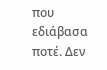που εδιάβασα ποτέ. Δεν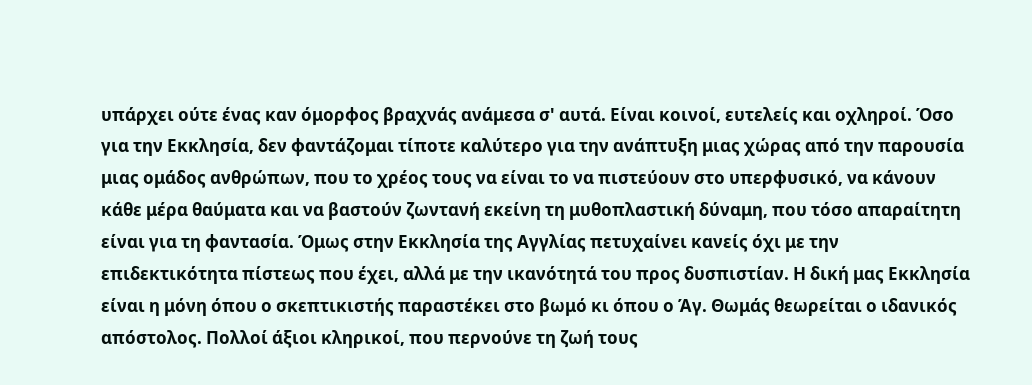υπάρχει ούτε ένας καν όμορφος βραχνάς ανάμεσα σ' αυτά. Είναι κοινοί, ευτελείς και οχληροί. Όσο για την Εκκλησία, δεν φαντάζομαι τίποτε καλύτερο για την ανάπτυξη μιας χώρας από την παρουσία μιας ομάδος ανθρώπων, που το χρέος τους να είναι το να πιστεύουν στο υπερφυσικό, να κάνουν κάθε μέρα θαύματα και να βαστούν ζωντανή εκείνη τη μυθοπλαστική δύναμη, που τόσο απαραίτητη είναι για τη φαντασία. Όμως στην Εκκλησία της Αγγλίας πετυχαίνει κανείς όχι με την επιδεκτικότητα πίστεως που έχει, αλλά με την ικανότητά του προς δυσπιστίαν. Η δική μας Εκκλησία είναι η μόνη όπου ο σκεπτικιστής παραστέκει στο βωμό κι όπου ο Άγ. Θωμάς θεωρείται ο ιδανικός απόστολος. Πολλοί άξιοι κληρικοί, που περνούνε τη ζωή τους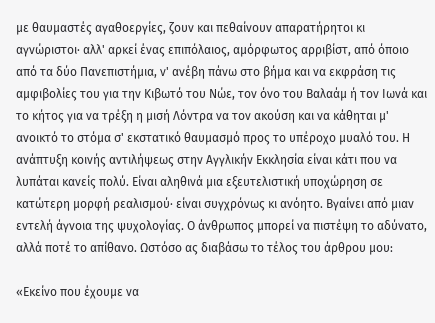με θαυμαστές αγαθοεργίες, ζουν και πεθαίνουν απαρατήρητοι κι αγνώριστοι· αλλ' αρκεί ένας επιπόλαιος, αμόρφωτος αρριβίστ, από όποιο από τα δύο Πανεπιστήμια, ν' ανέβη πάνω στο βήμα και να εκφράση τις αμφιβολίες του για την Κιβωτό του Νώε, τον όνο του Βαλαάμ ή τον Ιωνά και το κήτος για να τρέξη η μισή Λόντρα να τον ακούση και να κάθηται μ' ανοικτό το στόμα σ' εκστατικό θαυμασμό προς το υπέροχο μυαλό του. Η ανάπτυξη κοινής αντιλήψεως στην Αγγλικήν Εκκλησία είναι κάτι που να λυπάται κανείς πολύ. Είναι αληθινά μια εξευτελιστική υποχώρηση σε κατώτερη μορφή ρεαλισμού· είναι συγχρόνως κι ανόητο. Βγαίνει από μιαν εντελή άγνοια της ψυχολογίας. Ο άνθρωπος μπορεί να πιστέψη το αδύνατο, αλλά ποτέ το απίθανο. Ωστόσο ας διαβάσω το τέλος του άρθρου μου:

«Εκείνο που έχουμε να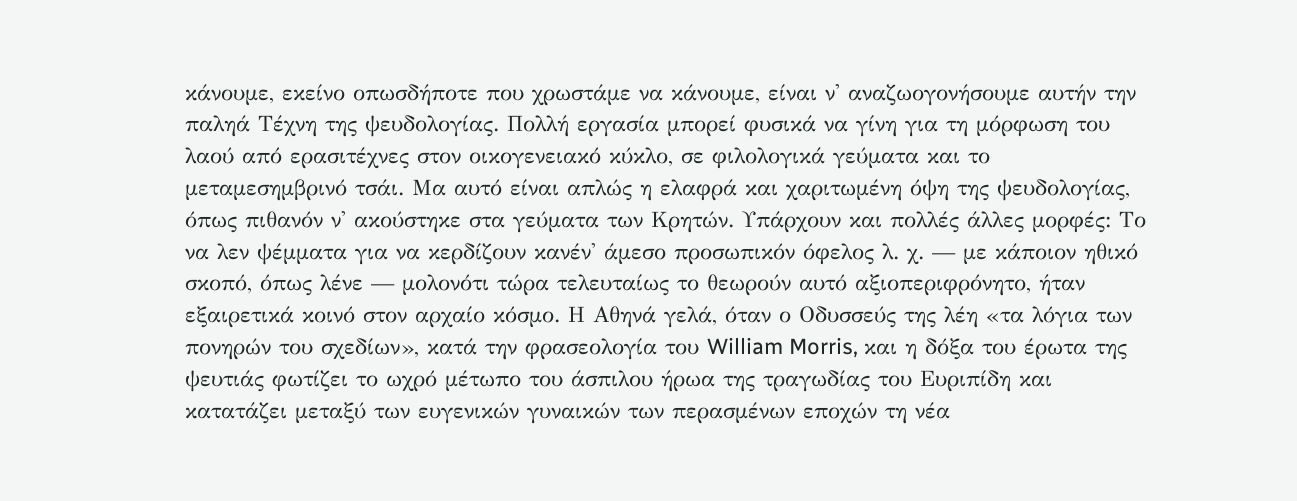κάνουμε, εκείνο οπωσδήποτε που χρωστάμε να κάνουμε, είναι ν' αναζωογονήσουμε αυτήν την παληά Τέχνη της ψευδολογίας. Πολλή εργασία μπορεί φυσικά να γίνη για τη μόρφωση του λαού από ερασιτέχνες στον οικογενειακό κύκλο, σε φιλολογικά γεύματα και το μεταμεσημβρινό τσάι. Μα αυτό είναι απλώς η ελαφρά και χαριτωμένη όψη της ψευδολογίας, όπως πιθανόν ν' ακούστηκε στα γεύματα των Κρητών. Υπάρχουν και πολλές άλλες μορφές: Το να λεν ψέμματα για να κερδίζουν κανέν' άμεσο προσωπικόν όφελος λ. χ. — με κάποιον ηθικό σκοπό, όπως λένε — μολονότι τώρα τελευταίως το θεωρούν αυτό αξιοπεριφρόνητο, ήταν εξαιρετικά κοινό στον αρχαίο κόσμο. Η Αθηνά γελά, όταν ο Οδυσσεύς της λέη «τα λόγια των πονηρών του σχεδίων», κατά την φρασεολογία του William Morris, και η δόξα του έρωτα της ψευτιάς φωτίζει το ωχρό μέτωπο του άσπιλου ήρωα της τραγωδίας του Ευριπίδη και κατατάζει μεταξύ των ευγενικών γυναικών των περασμένων εποχών τη νέα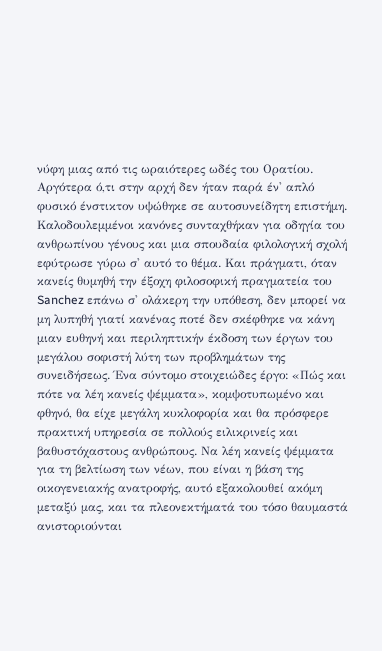νύφη μιας από τις ωραιότερες ωδές του Ορατίου. Αργότερα ό,τι στην αρχή δεν ήταν παρά έν' απλό φυσικό ένστικτον υψώθηκε σε αυτοσυνείδητη επιστήμη. Καλοδουλεμμένοι κανόνες συνταχθήκαν για οδηγία του ανθρωπίνου γένους και μια σπουδαία φιλολογική σχολή εφύτρωσε γύρω σ' αυτό το θέμα. Και πράγματι, όταν κανείς θυμηθή την έξοχη φιλοσοφική πραγματεία του Sanchez επάνω σ' ολάκερη την υπόθεση, δεν μπορεί να μη λυπηθή γιατί κανένας ποτέ δεν σκέφθηκε να κάνη μιαν ευθηνή και περιληπτικήν έκδοση των έργων του μεγάλου σοφιστή λύτη των προβλημάτων της συνειδήσεως. Ένα σύντομο στοιχειώδες έργο: «Πώς και πότε να λέη κανείς ψέμματα», κομψοτυπωμένο και φθηνό, θα είχε μεγάλη κυκλοφορία και θα πρόσφερε πρακτική υπηρεσία σε πολλούς ειλικρινείς και βαθυστόχαστους ανθρώπους. Να λέη κανείς ψέμματα για τη βελτίωση των νέων, που είναι η βάση της οικογενειακής ανατροφής, αυτό εξακολουθεί ακόμη μεταξύ μας, και τα πλεονεκτήματά του τόσο θαυμαστά ανιστοριούνται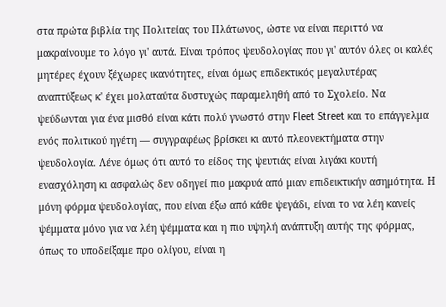στα πρώτα βιβλία της Πολιτείας του Πλάτωνος, ώστε να είναι περιττό να μακραίνουμε το λόγο γι' αυτά. Είναι τρόπος ψευδολογίας που γι' αυτόν όλες οι καλές μητέρες έχουν ξέχωρες ικανότητες, είναι όμως επιδεκτικός μεγαλυτέρας αναπτύξεως κ' έχει μολαταύτα δυστυχώς παραμεληθή από το Σχολείο. Να ψεύδωνται για ένα μισθό είναι κάτι πολύ γνωστό στην Fleet Street και το επάγγελμα ενός πολιτικού ηγέτη — συγγραφέως βρίσκει κι αυτό πλεονεκτήματα στην ψευδολογία. Λένε όμως ότι αυτό το είδος της ψευτιάς είναι λιγάκι κουτή ενασχόληση κι ασφαλώς δεν οδηγεί πιο μακρυά από μιαν επιδεικτικήν ασημότητα. Η μόνη φόρμα ψευδολογίας, που είναι έξω από κάθε ψεγάδι, είναι το να λέη κανείς ψέμματα μόνο για να λέη ψέμματα και η πιο υψηλή ανάπτυξη αυτής της φόρμας, όπως το υποδείξαμε προ ολίγου, είναι η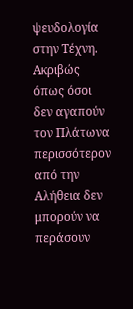ψευδολογία στην Τέχνη. Ακριβώς όπως όσοι δεν αγαπούν τον Πλάτωνα περισσότερον από την Αλήθεια δεν μπορούν να περάσουν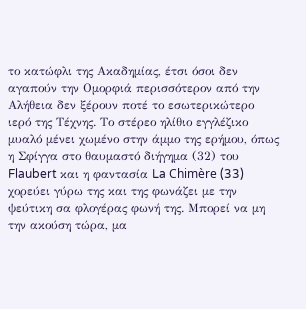το κατώφλι της Ακαδημίας, έτσι όσοι δεν αγαπούν την Ομορφιά περισσότερον από την Αλήθεια δεν ξέρουν ποτέ το εσωτερικώτερο ιερό της Τέχνης. Το στέρεο ηλίθιο εγγλέζικο μυαλό μένει χωμένο στην άμμο της ερήμου, όπως η Σφίγγα στο θαυμαστό διήγημα (32) του Flaubert και η φαντασία La Chimère (33) χορεύει γύρω της και της φωνάζει με την ψεύτικη σα φλογέρας φωνή της. Μπορεί να μη την ακούση τώρα, μα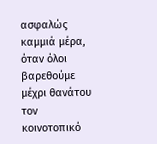ασφαλώς καμμιά μέρα, όταν όλοι βαρεθούμε μέχρι θανάτου τον κοινοτοπικό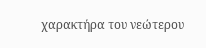χαρακτήρα του νεώτερου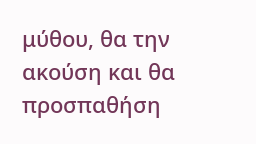μύθου, θα την ακούση και θα προσπαθήση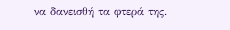να δανεισθή τα φτερά της.